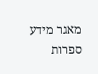מאגר מידע ספרות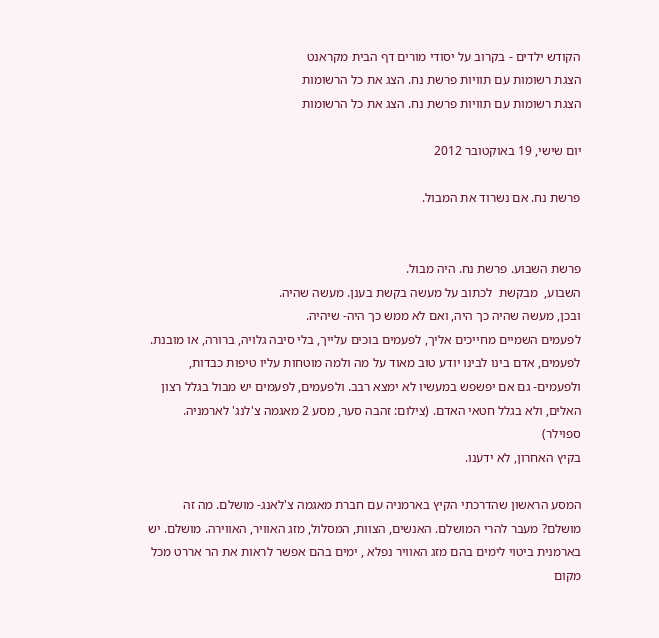הקודש ילדים - בקרוב על יסודי מורים דף הבית מקראנט
הצגת רשומות עם תוויות פרשת נח. הצג את כל הרשומות
הצגת רשומות עם תוויות פרשת נח. הצג את כל הרשומות

יום שישי, 19 באוקטובר 2012

פרשת נח. אם נשרוד את המבול.


פרשת השבוע. פרשת נח. היה מבול.
השבוע,  מבקשת  לכתוב על מעשה בקשת בענן. מעשה שהיה.
ובכן, מעשה שהיה כך היה, ואם לא ממש כך היה- שיהיה.
לפעמים השמיים מחייכים אליך, לפעמים בוכים עלייך, בלי סיבה גלויה, ברורה, או מובנת.
לפעמים, אדם בינו לבינו יודע טוב מאוד על מה ולמה מוטחות עליו טיפות כבדות, ולפעמים- גם אם יפשפש במעשיו לא ימצא רבב. ולפעמים, לפעמים יש מבול בגלל רצון האלים, ולא בגלל חטאי האדם. (צילום: זהבה סער, מסע 2 מאגמה צ'לנג' לארמניה. ספוילר)
בקיץ האחרון, לא ידענו.

המסע הראשון שהדרכתי הקיץ בארמניה עם חברת מאגמה צ'לאנג- מושלם. מה זה מושלם? מעבר להרי המושלם. האנשים, הצוות, המסלול, מזג האוויר, האווירה. מושלם. יש בארמנית ביטוי לימים בהם מזג האוויר נפלא , ימים בהם אפשר לראות את הר אררט מכל מקום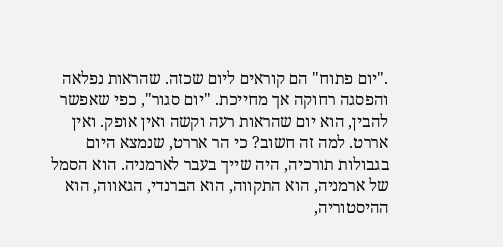."יום פתוח" הם קוראים ליום שכזה. שהראות נפלאה והפסגה רחוקה אך מחייכת. "יום סגור", כפי שאפשר להבין, הוא יום שהראות רעה וקשה ואין אופק. ואין אררט. למה זה חשוב? כי הר אררט, שנמצא היום בגבולות תורכיה, היה שייך בעבר לארמניה. הוא הסמל של ארמניה, הוא התקווה, הוא הברנדי, הגאווה, הוא ההיסטוריה,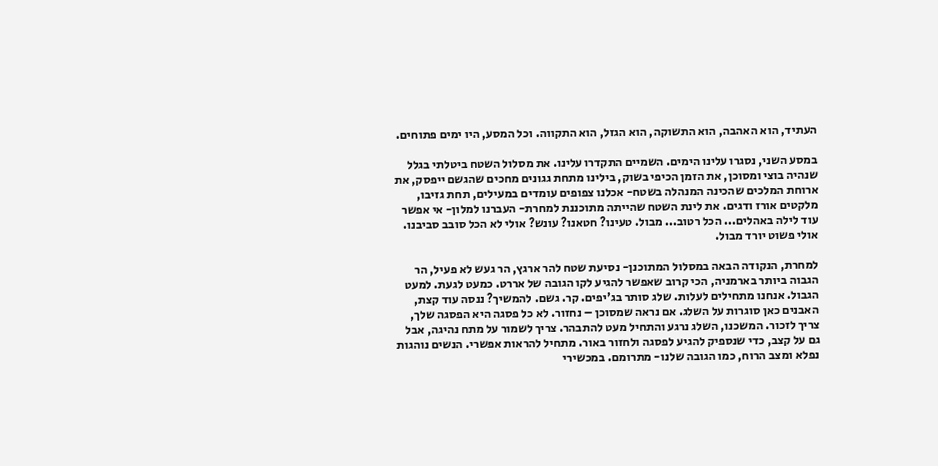העתיד, הוא האהבה, הוא התשוקה, הוא הגזל, הוא התקווה. וכל המסע, היו ימים פתוחים.

במסע השני, נסגרו עלינו הימים. השמיים התקדרו עלינו. את מסלול השטח ביטלתי בגלל שנהיה בוצי ומסוכן, את הזמן הכיפי בשוק, בילינו מתחת גגונים מחכים שהגשם ייפסק, את ארוחת המלכים שהכינה המנהלה בשטח- אכלנו צפופים עומדים במעילים, תחת גזיבו, מלקטים אורז ודגים. את לינת השטח שהייתה מתוכננת למחרת- העברנו למלון- אי אפשר עוד לילה באהלים... הכל רטוב... מבול. טעינו? חטאנו? עונש? אולי לא הכל סובב סביבנו. אולי פשוט יורד מבול.

למחרת, הנקודה הבאה במסלול המתוכנן- נסיעת שטח להר ארגץ, הר געש לא פעיל, הר הגבוה ביותר בארמניה, הכי קרוב שאפשר להגיע לקו הגובה של אררט. כמעט לגעת. למעט הגבול. אנחנו מתחילים לעלות. שלג סותר בג'יפים. קר. גשם. להמשיך? ננסה עוד קצת, האבנים כאן סוגרות על השלג. אם נראה שמסוכן – נחזור. לא כל פסגה היא הפסגה שלך, צריך לזכור. המשכנו, השלג נרגע והתחיל מעט להתבהר. צריך לשמור על מתח נהיגה, אבל גם על קצב, כדי שנספיק להגיע לפסגה ולחזור באור. מתחיל להראות אפשרי. הנשים נוהגות נפלא ומצב הרוח, כמו הגובה שלנו- מתרומם. במכשירי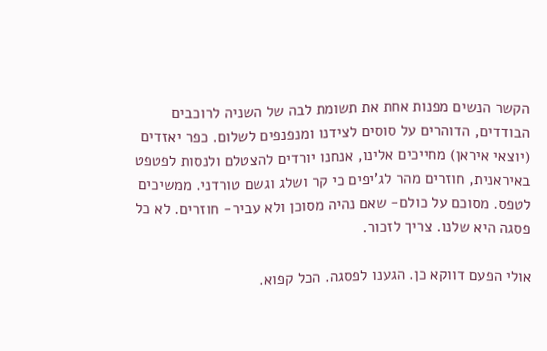הקשר הנשים מפנות אחת את תשומת לבה של השניה לרוכבים הבודדים, הדוהרים על סוסים לצידנו ומנפנפים לשלום. כפר יאזדים (יוצאי איראן) מחייכים אלינו, אנחנו יורדים להצטלם ולנסות לפטפט באיראנית, חוזרים מהר לג'יפים כי קר ושלג וגשם טורדני. ממשיכים לטפס. מסוכם על כולם- שאם נהיה מסוכן ולא עביר- חוזרים. לא כל פסגה היא שלנו. צריך לזכור.

אולי הפעם דווקא כן. הגענו לפסגה. הכל קפוא.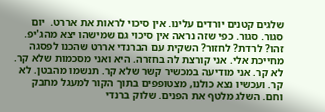שלגים קטנים יורדים עלינו. אין סיכוי לראות את אררט.  יום סגור. סגור. כפי שזה נראה אין סיכוי גם שמישהו יצא מהג'יפ. זהו? לרדת? לחזור? השקית עם הברנדי אררט שהכנו לפסגה מחייכת אלי. אני קורצת לה בחזרה. היא ואני מסכמות שלא קר. לא קר. אני מודיעה במכשיר קשר שלא קר. תנשמו מהבטן. לא קר. ועכשיו נצא כולנו, מצטופפים בתוך הקור למעגל מחבק וחם. השלג מלטף את הפנים. שלוק ברנדי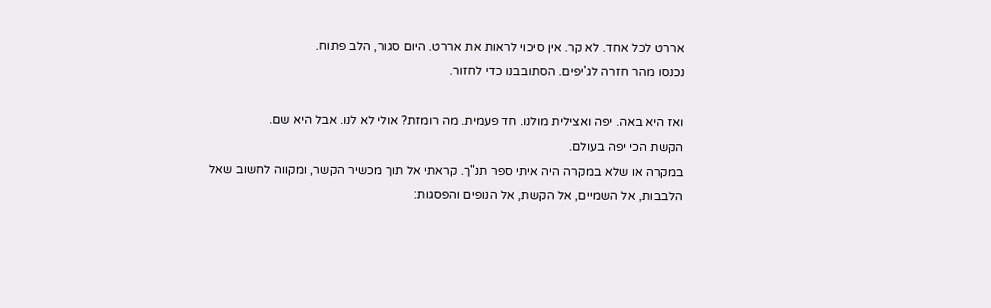אררט לכל אחד. לא קר. אין סיכוי לראות את אררט. היום סגור, הלב פתוח.
נכנסו מהר חזרה לג'יפים. הסתובבנו כדי לחזור.

ואז היא באה. יפה ואצילית מולנו. חד פעמית. מה רומזת? אולי לא לנו. אבל היא שם.
הקשת הכי יפה בעולם.
במקרה או שלא במקרה היה איתי ספר תנ"ך. קראתי אל תוך מכשיר הקשר, ומקווה לחשוב שאל הלבבות, אל השמיים, אל הקשת, אל הנופים והפסגות: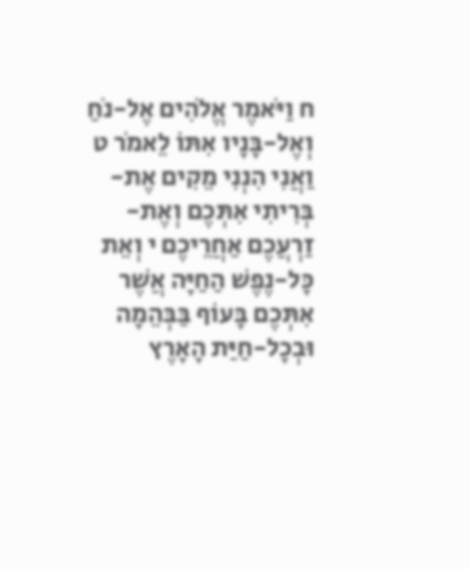ח וַיֹּאמֶר אֱלֹהִים אֶל-נֹחַ וְאֶל-בָּנָיו אִתּוֹ לֵאמֹר ט וַאֲנִי הִנְנִי מֵקִים אֶת-בְּרִיתִי אִתְּכֶם וְאֶת-זַרְעֲכֶם אַחֲרֵיכֶם י וְאֵת כָּל-נֶפֶשׁ הַחַיָּה אֲשֶׁר אִתְּכֶם בָּעוֹף בַּבְּהֵמָה וּבְכָל-חַיַּת הָאָרֶץ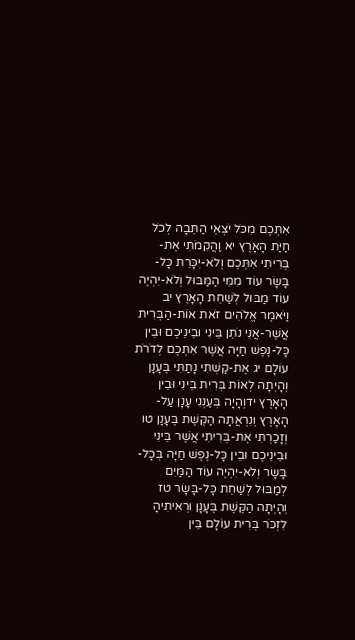אִתְּכֶם מִכֹּל יֹצְאֵי הַתֵּבָה לְכֹל חַיַּת הָאָרֶץ יא וַהֲקִמֹתִי אֶת-בְּרִיתִי אִתְּכֶם וְלֹא-יִכָּרֵת כָּל-בָּשָׂר עוֹד מִמֵּי הַמַּבּוּל וְלֹא-יִהְיֶה עוֹד מַבּוּל לְשַׁחֵת הָאָרֶץ יב וַיֹּאמֶר אֱלֹהִים זֹאת אוֹת-הַבְּרִית אֲשֶׁר-אֲנִי נֹתֵן בֵּינִי וּבֵינֵיכֶם וּבֵין כָּל-נֶפֶשׁ חַיָּה אֲשֶׁר אִתְּכֶם לְדֹרֹת עוֹלָם יג אֶת-קַשְׁתִּי נָתַתִּי בֶּעָנָן וְהָיְתָה לְאוֹת בְּרִית בֵּינִי וּבֵין הָאָרֶץ ידוְהָיָה בְּעַנְנִי עָנָן עַל-הָאָרֶץ וְנִרְאֲתָה הַקֶּשֶׁת בֶּעָנָן טו וְזָכַרְתִּי אֶת-בְּרִיתִי אֲשֶׁר בֵּינִי וּבֵינֵיכֶם וּבֵין כָּל-נֶפֶשׁ חַיָּה בְּכָל-בָּשָׂר וְלֹא-יִהְיֶה עוֹד הַמַּיִם לְמַבּוּל לְשַׁחֵת כָּל-בָּשָׂר טז וְהָיְתָה הַקֶּשֶׁת בֶּעָנָן וּרְאִיתִיהָ לִזְכֹּר בְּרִית עוֹלָם בֵּין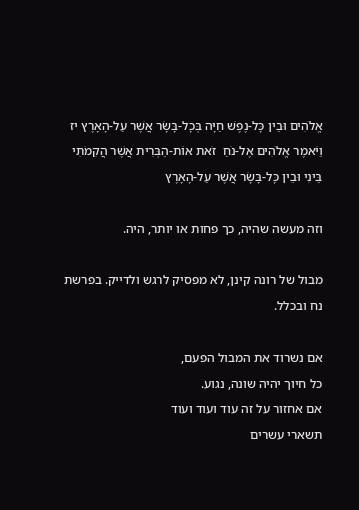אֱלֹהִים וּבֵין כָּל-נֶפֶשׁ חַיָּה בְּכָל-בָּשָׂר אֲשֶׁר עַל-הָאָרֶץ יז וַיֹּאמֶר אֱלֹהִים אֶל-נֹחַ  זֹאת אוֹת-הַבְּרִית אֲשֶׁר הֲקִמֹתִי בֵּינִי וּבֵין כָּל-בָּשָׂר אֲשֶׁר עַל-הָאָרֶץ

וזה מעשה שהיה, כך פחות או יותר, היה.

מבול של רונה קינן, לא מפסיק לרגש ולדייק. בפרשת נח ובכלל.

אם נשרוד את המבול הפעם,
כל חיוך יהיה שונה, נגוע.
אם אחזור על זה עוד ועוד ועוד
תשארי עשרים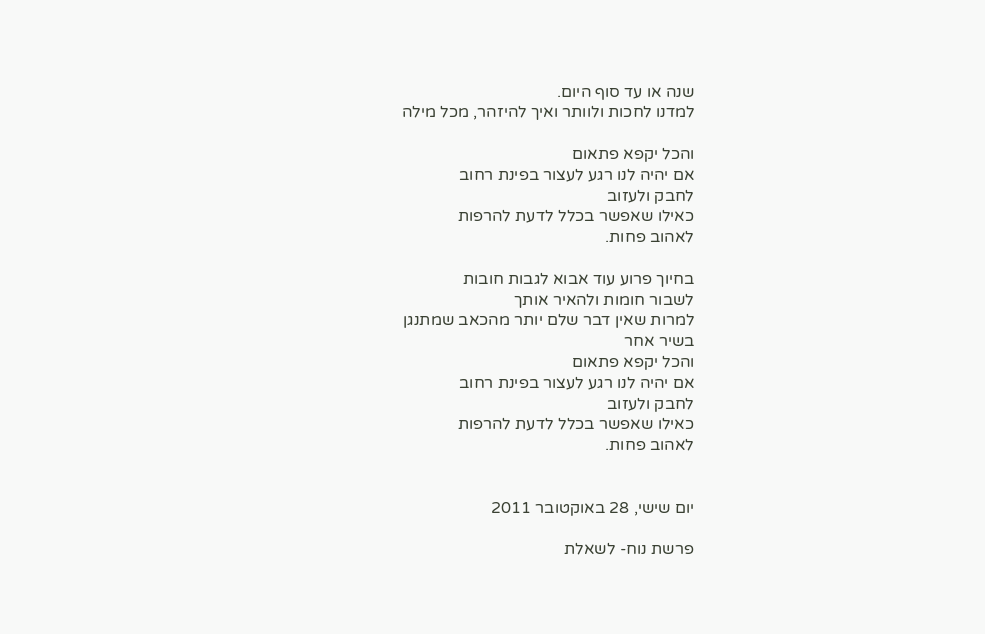שנה או עד סוף היום.
למדנו לחכות ולוותר ואיך להיזהר, מכל מילה

והכל יקפא פתאום
אם יהיה לנו רגע לעצור בפינת רחוב
לחבק ולעזוב
כאילו שאפשר בכלל לדעת להרפות
לאהוב פחות.

בחיוך פרוע עוד אבוא לגבות חובות
לשבור חומות ולהאיר אותך
למרות שאין דבר שלם יותר מהכאב שמתנגן
בשיר אחר
והכל יקפא פתאום
אם יהיה לנו רגע לעצור בפינת רחוב
לחבק ולעזוב
כאילו שאפשר בכלל לדעת להרפות
לאהוב פחות.


יום שישי, 28 באוקטובר 2011

פרשת נוח- לשאלת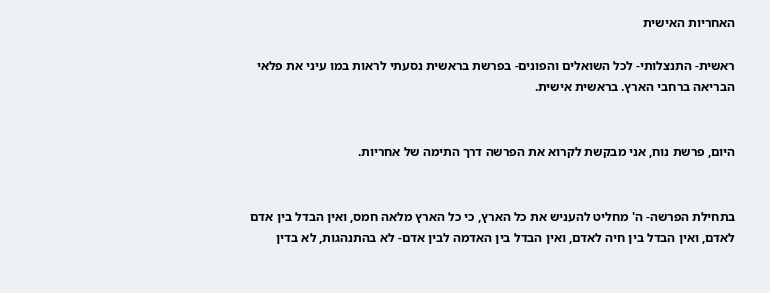האחריות האישית

ראשית- התנצלותי- לכל השואלים והפונים- בפרשת בראשית נסעתי לראות במו עיני את פלאי הבריאה ברחבי הארץ. בראשית אישית.


היום, פרשת נוח, אני מבקשת לקרוא את הפרשה דרך התימה של אחריות.


בתחילת הפרשה- ה' מחליט להעניש את כל הארץ, כי כל הארץ מלאה חמס, ואין הבדל בין אדם לאדם, ואין הבדל בין חיה לאדם, ואין הבדל בין האדמה לבין אדם- לא בהתנהגות, לא בדין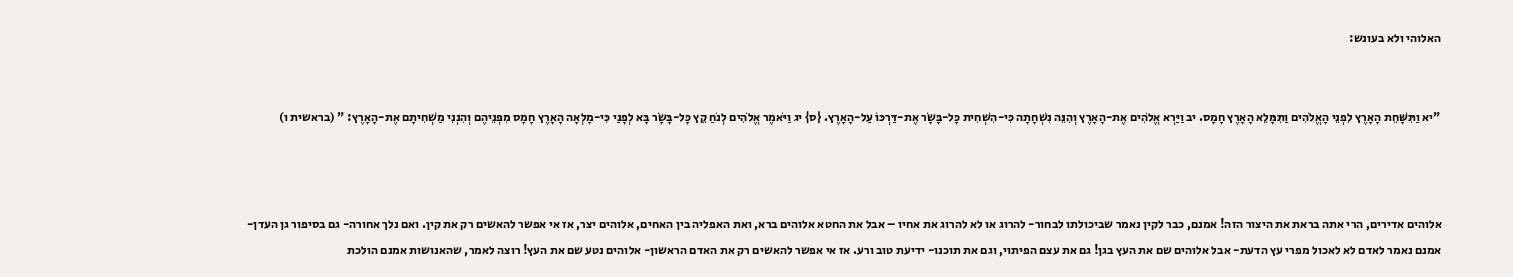האלוהי ולא בעונש:


"יא וַתִּשָּׁחֵת הָאָרֶץ לִפְנֵי הָאֱלֹהִים וַתִּמָּלֵא הָאָרֶץ חָמָס. יב וַיַּרְא אֱלֹהִים אֶת-הָאָרֶץ וְהִנֵּה נִשְׁחָתָה כִּי-הִשְׁחִית כָּל-בָּשָׂר אֶת-דַּרְכּוֹ עַל-הָאָרֶץ. {ס} יג וַיֹּאמֶר אֱלֹהִים לְנֹחַ קֵץ כָּל-בָּשָׂר בָּא לְפָנַי כִּי-מָלְאָה הָאָרֶץ חָמָס מִפְּנֵיהֶם וְהִנְנִי מַשְׁחִיתָם אֶת-הָאָרֶץ: " (בראשית ו)



אלוהים אדירים, הרי אתה בראת את היצור הזה! אמנם, כבר לקין נאמר שביכולתו לבחור- להרוג או לא להרוג את אחיו – אבל את החטא אלוהים ברא, ואת האפליה בין האחים, אלוהים יצר, אז אי אפשר להאשים רק את קין. ואם נלך אחורה- גם בסיפור גן העדן- אמנם נאמר לאדם לא לאכול מפרי עץ הדעת- אבל אלוהים שם את העץ בגן! גם את עצם הפיתוי, וגם את תוכנו- ידיעת טוב ורע. אז אי אפשר להאשים רק את האדם הראשון- אלוהים נטע שם את העץ! רוצה לאמר, שהאנושות אמנם הולכת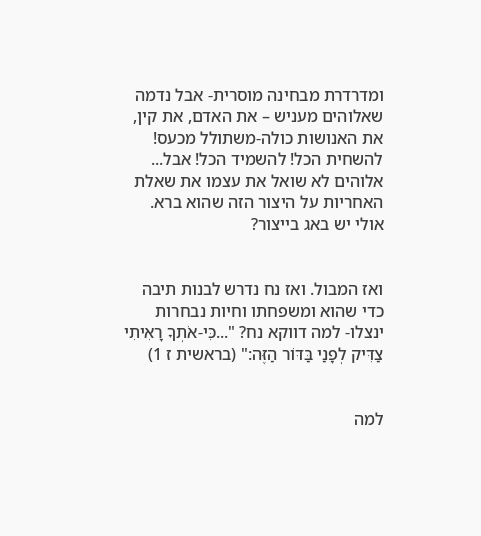ומדרדרת מבחינה מוסרית- אבל נדמה שאלוהים מעניש – את האדם, את קין, את האנושות כולה-משתולל מכעס! להשחית הכל! להשמיד הכל! אבל... אלוהים לא שואל את עצמו את שאלת האחריות על היצור הזה שהוא ברא. אולי יש באג בייצור?


ואז המבול. ואז נח נדרש לבנות תיבה כדי שהוא ומשפחתו וחיות נבחרות ינצלו- למה דווקא נח? "...כִּי-אֹתְךָ רָאִיתִי צַדִּיק לְפָנַי בַּדּוֹר הַזֶּה:" (בראשית ז 1)


למה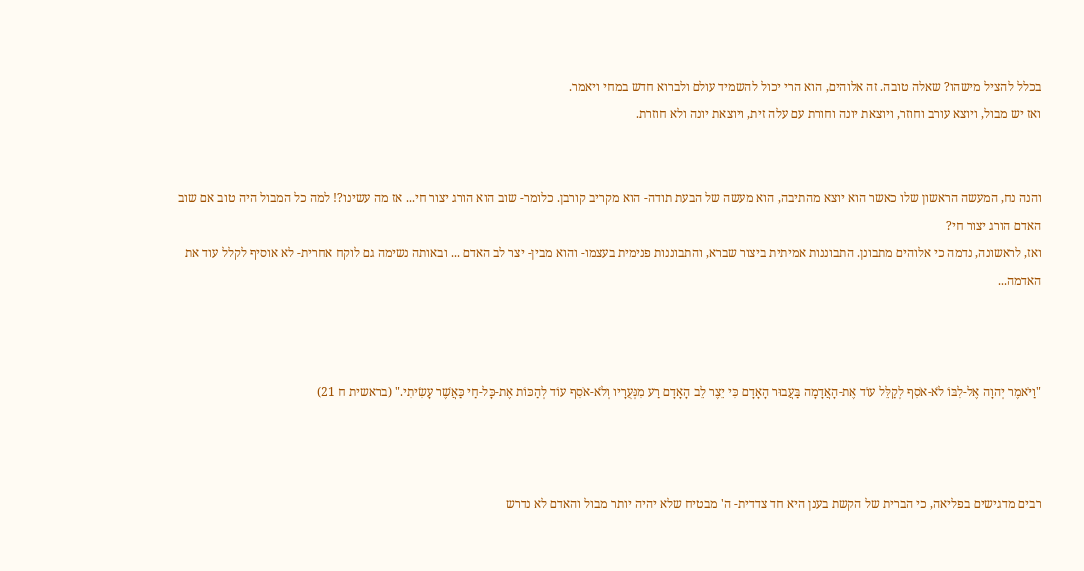בכלל להציל מישהו? שאלה טובה. זה אלוהים, הוא הרי יכול להשמיד עולם ולברוא חדש במחי ויאמר.
ואז יש מבול, ויוצא עורב וחוזר, ויוצאת יונה וחורת עם עלה זית, ויוצאת יונה ולא חוזרת.


והנה נח, המעשה הראשון שלו כאשר הוא יוצא מהתיבה, הוא מעשה של הבעת תודה- הוא מקריב קורבן. כלומר- שוב הוא הורג יצור חי... אז מה עשינו?! למה כל המבול היה טוב אם שוב האדם הורג יצור חי?
ואז, לראשונה, נדמה כי אלוהים מתבונן. התבוננות אמיתית ביצור שברא, והתבוננות פנימית בעצמו- והוא מבין- יצר לב האדם ... ובאותה נשימה גם לוקח אחרית- לא אוסיף לקלל עוד את האדמה...



"וַיֹּאמֶר יְהוָה אֶל-לִבּוֹ לֹא-אֹסִף לְקַלֵּל עוֹד אֶת-הָאֲדָמָה בַּעֲבוּר הָאָדָם כִּי יֵצֶר לֵב הָאָדָם רַע מִנְּעֻרָיו וְלֹא-אֹסִף עוֹד לְהַכּוֹת אֶת-כָּל-חַי כַּאֲשֶׁר עָשִׂיתִי." (בראשית ח 21)



רבים מדגישים בפליאה, כי הברית של הקשת בענן היא חד צדדית- ה' מבטיח שלא יהיה יותר מבול והאדם לא נדרש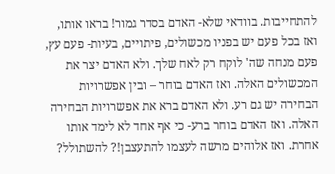להתחייבות. בוודאי שלא- האדם בסדר גמור! בראו אותו, ואז בכל פעם יש בפניו מכשולים, פיתויים, בעיות- פעם עץ, פעם מנחה שה' לוקח רק לאח שלך. ולא האדם יצר את המכשולים האלה. ואז האדם בוחר – ובין אפשרויות הבחירה יש גם רע. ולא האדם ברא את אפשרויות הבחירה האלה. ואז האדם בוחר ברע- כי אף אחד לא לימד אותו אחרת. ואז אלוהים מרשה לעצמו להתעצבן!? להשתולל?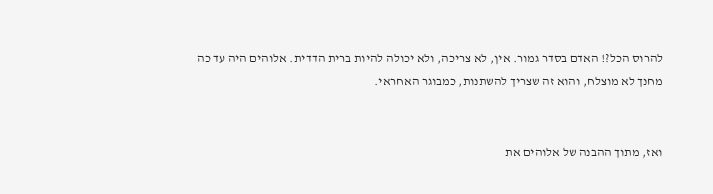להרוס הכל?! האדם בסדר גמור. אין, לא צריכה, ולא יכולה להיות ברית הדדית. אלוהים היה עד כה מחנך לא מוצלח, והוא זה שצריך להשתנות, כמבוגר האחראי.


ואז, מתוך ההבנה של אלוהים את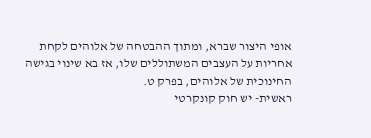אופי היצור שברא, ומתוך ההבטחה של אלוהים לקחת אחריות על העצבים המשתוללים שלו, אז בא שינוי בגישה החינוכית של אלוהים, בפרק ט.
ראשית- יש חוק קונקרטי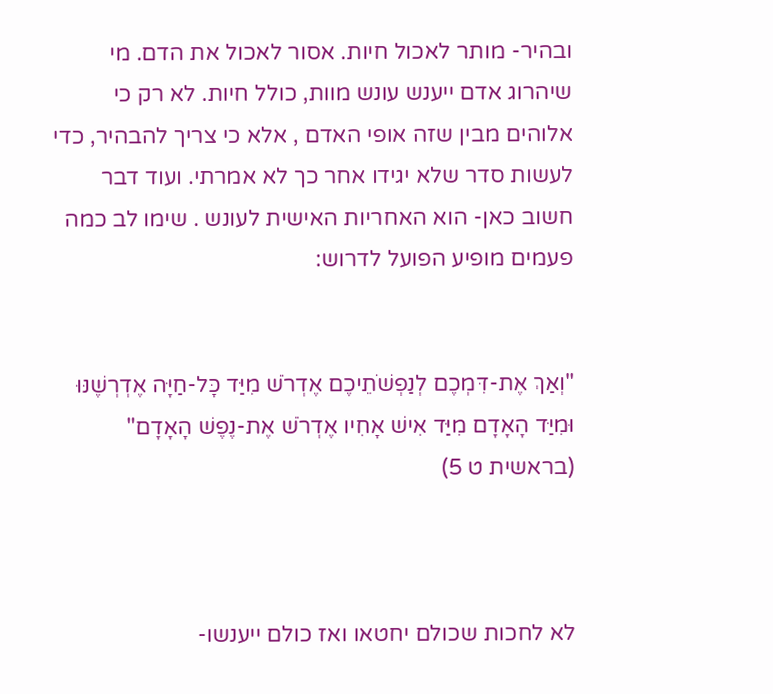ובהיר- מותר לאכול חיות. אסור לאכול את הדם. מי שיהרוג אדם ייענש עונש מוות, כולל חיות. לא רק כי אלוהים מבין שזה אופי האדם , אלא כי צריך להבהיר, כדי לעשות סדר שלא יגידו אחר כך לא אמרתי. ועוד דבר חשוב כאן- הוא האחריות האישית לעונש . שימו לב כמה פעמים מופיע הפועל לדרוש:


"וְאַךְ אֶת-דִּמְכֶם לְנַפְשֹׁתֵיכֶם אֶדְרֹשׁ מִיַּד כָּל-חַיָּה אֶדְרְשֶׁנּוּ וּמִיַּד הָאָדָם מִיַּד אִישׁ אָחִיו אֶדְרֹשׁ אֶת-נֶפֶשׁ הָאָדָם" (בראשית ט 5)



לא לחכות שכולם יחטאו ואז כולם ייענשו-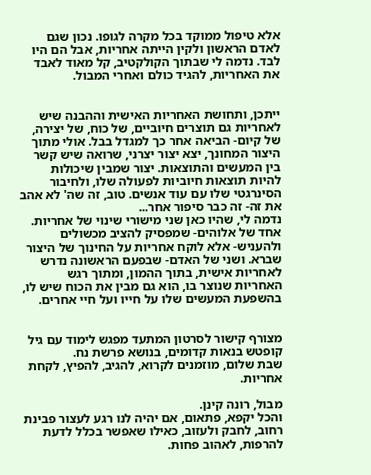אלא טיפול ממוקד בכל מקרה לגופו. נכון שגם לאדם הראשון ולקין הייתה אחריות, אבל הם היו לבד. נדמה לי שבתוך הקולקטיב, קל מאוד לאבד את האחריות, להגיד כולם ואחרי המבול.


ייתכן, ותחושת האחריות האישית וההבנה שיש לאחריות גם תוצרים חיוביים, של כוח, של יצירה, של קיום- הביאה אחר כך למגדל בבל. אולי מתוך היצור המחונך, יצא יצור יצרני, שרואה שיש קשר בין המעשים והתוצאות. יצור שמבין שיכולות להיות תוצאות חיוביות לפעולה שלו, ולחיבור הסינרגטי שלו עם עוד אנשים. טוב, זה שה' לא אהב את זה- זה כבר סיפור אחר...
נדמה לי, שהיו כאן שני מישורי שינוי של אחריות. אחד של אלוהים- שמפסיק להציב מכשולים ולהעניש- אלא לוקח אחריות על החינוך של היצור שברא. ושני של האדם- שבפעם הראשונה נדרש לאחריות אישית, בתוך ההמון, ומתוך רגש האחריות שנוצר בו, הוא גם מבין את הכוח שיש לו, בהשפעת המעשים שלו על חייו ועל חיי אחרים.


מצורף קישור לסרטון המתעד מפגש לימוד עם גיל קופטש בנאות קדומים, בנושא פרשת נח.
שבת שלום, מוזמנים לקרוא, להגיב, להפיץ, לקחת אחריות.

מבול, רונה קינן.
והכל יקפא, פתאום, אם יהיה לנו רגע לעצור פבינת רחוב, לחבק ולעזוב, כאילו שאפשר בכלל לדעת להרפות, לאהוב פחות.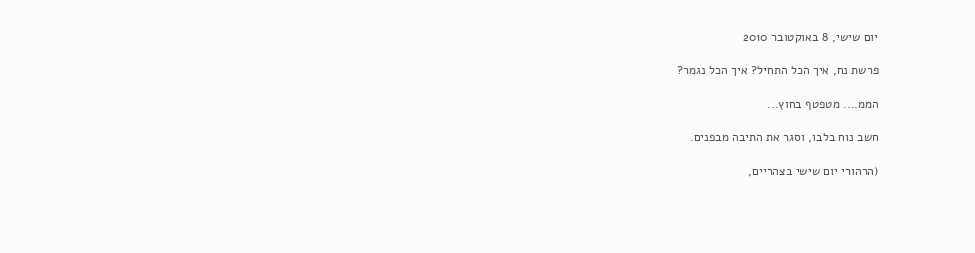יום שישי, 8 באוקטובר 2010

פרשת נח, איך הכל התחיל? איך הכל נגמר?

הממ.... מטפטף בחוץ...

חשב נוח בלבו, וסגר את התיבה מבפנים.

(הרהורי יום שישי בצהריים,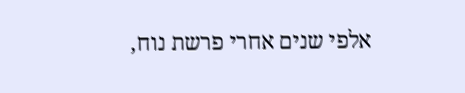אלפי שנים אחרי פרשת נוח,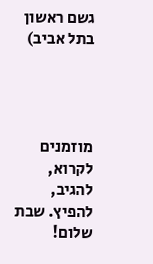גשם ראשון בתל אביב)




מוזמנים לקרוא, להגיב, להפיץ. שבת שלום!